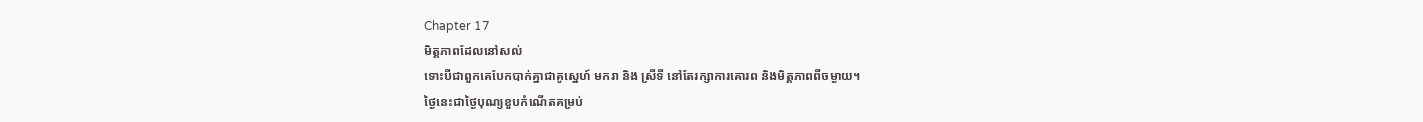Chapter 17
មិត្តភាពដែលនៅសល់
ទោះបីជាពួកគេបែកបាក់គ្នាជាគូស្នេហ៍ មករា និង ស្រីទី នៅតែរក្សាការគោរព និងមិត្តភាពពីចម្ងាយ។
ថ្ងៃនេះជាថ្ងៃបុណ្យខួបកំណើតគម្រប់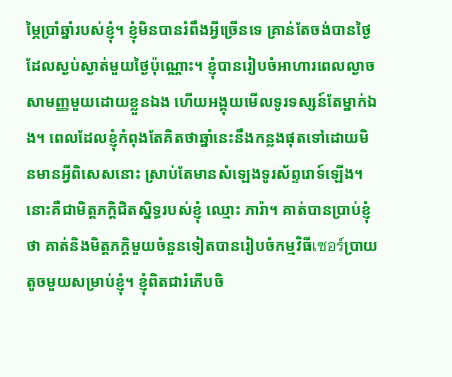ម្ភៃប្រាំឆ្នាំរបស់ខ្ញុំ។ ខ្ញុំមិនបានរំពឹងអ្វីច្រើនទេ គ្រាន់តែចង់បានថ្ងៃដែលស្ងប់ស្ងាត់មួយថ្ងៃប៉ុណ្ណោះ។ ខ្ញុំបានរៀបចំអាហារពេលល្ងាចសាមញ្ញមួយដោយខ្លួនឯង ហើយអង្គុយមើលទូរទស្សន៍តែម្នាក់ឯង។ ពេលដែលខ្ញុំកំពុងតែគិតថាឆ្នាំនេះនឹងកន្លងផុតទៅដោយមិនមានអ្វីពិសេសនោះ ស្រាប់តែមានសំឡេងទូរស័ព្ទរោទ៍ឡើង។ នោះគឺជាមិត្តភក្តិជិតស្និទ្ធរបស់ខ្ញុំ ឈ្មោះ ភារ៉ា។ គាត់បានប្រាប់ខ្ញុំថា គាត់និងមិត្តភក្តិមួយចំនួនទៀតបានរៀបចំកម្មវិធីเซอร์ប្រាយតូចមួយសម្រាប់ខ្ញុំ។ ខ្ញុំពិតជារំភើបចិ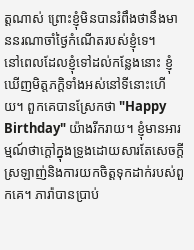ត្តណាស់ ព្រោះខ្ញុំមិនបានរំពឹងថានឹងមាននរណាចាំថ្ងៃកំណើតរបស់ខ្ញុំទេ។
នៅពេលដែលខ្ញុំទៅដល់កន្លែងនោះ ខ្ញុំឃើញមិត្តភក្តិទាំងអស់នៅទីនោះហើយ។ ពួកគេបានស្រែកថា "Happy Birthday" យ៉ាងរីករាយ។ ខ្ញុំមានអារម្មណ៍ថាក្តៅក្នុងទ្រូងដោយសារតែសេចក្តីស្រឡាញ់និងការយកចិត្តទុកដាក់របស់ពួកគេ។ ភារ៉ាបានប្រាប់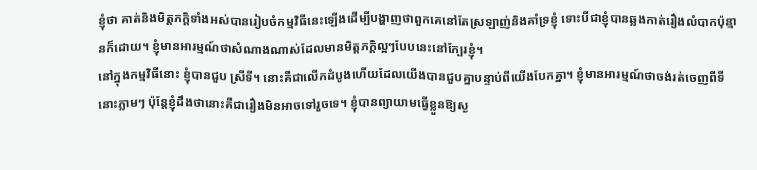ខ្ញុំថា គាត់និងមិត្តភក្តិទាំងអស់បានរៀបចំកម្មវិធីនេះឡើងដើម្បីបង្ហាញថាពួកគេនៅតែស្រឡាញ់និងគាំទ្រខ្ញុំ ទោះបីជាខ្ញុំបានឆ្លងកាត់រឿងលំបាកប៉ុន្មានក៏ដោយ។ ខ្ញុំមានអារម្មណ៍ថាសំណាងណាស់ដែលមានមិត្តភក្តិល្អៗបែបនេះនៅក្បែរខ្ញុំ។
នៅក្នុងកម្មវិធីនោះ ខ្ញុំបានជួប ស្រីទី។ នោះគឺជាលើកដំបូងហើយដែលយើងបានជួបគ្នាបន្ទាប់ពីយើងបែកគ្នា។ ខ្ញុំមានអារម្មណ៍ថាចង់រត់ចេញពីទីនោះភ្លាមៗ ប៉ុន្តែខ្ញុំដឹងថានោះគឺជារឿងមិនអាចទៅរួចទេ។ ខ្ញុំបានព្យាយាមធ្វើខ្លួនឱ្យស្ង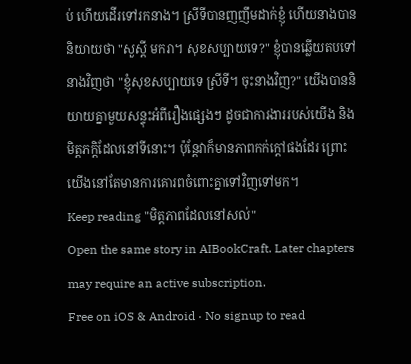ប់ ហើយដើរទៅរកនាង។ ស្រីទីបានញញឹមដាក់ខ្ញុំ ហើយនាងបាននិយាយថា "សួស្តី មករា។ សុខសប្បាយទេ?" ខ្ញុំបានឆ្លើយតបទៅនាងវិញថា "ខ្ញុំសុខសប្បាយទេ ស្រីទី។ ចុះនាងវិញ?" យើងបាននិយាយគ្នាមួយសន្ទុះអំពីរឿងផ្សេងៗ ដូចជាការងាររបស់យើង និងមិត្តភក្តិដែលនៅទីនោះ។ ប៉ុន្តែវាក៏មានភាពកក់ក្តៅផងដែរ ព្រោះយើងនៅតែមានការគោរពចំពោះគ្នាទៅវិញទៅមក។
Keep reading "មិត្តភាពដែលនៅសល់"
Open the same story in AIBookCraft. Later chapters may require an active subscription.
Free on iOS & Android · No signup to read